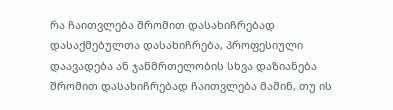რა ჩაითვლება შრომით დასახიჩრებად
დასაქმებულთა დასახიჩრება, პროფესიული დაავადება ან ჯანმრთელობის სხვა დაზიანება შრომით დასახიჩრებად ჩაითვლება მაშინ, თუ ის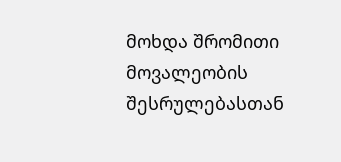მოხდა შრომითი მოვალეობის შესრულებასთან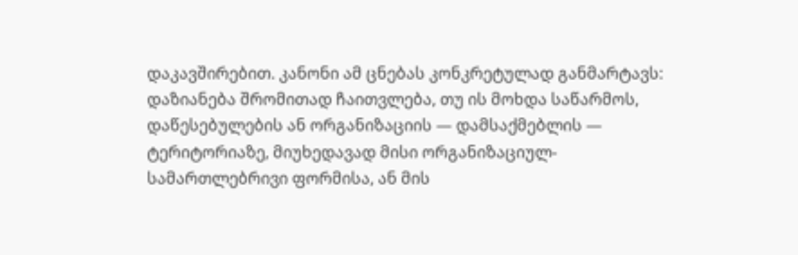დაკავშირებით. კანონი ამ ცნებას კონკრეტულად განმარტავს: დაზიანება შრომითად ჩაითვლება, თუ ის მოხდა საწარმოს, დაწესებულების ან ორგანიზაციის — დამსაქმებლის — ტერიტორიაზე, მიუხედავად მისი ორგანიზაციულ-სამართლებრივი ფორმისა, ან მის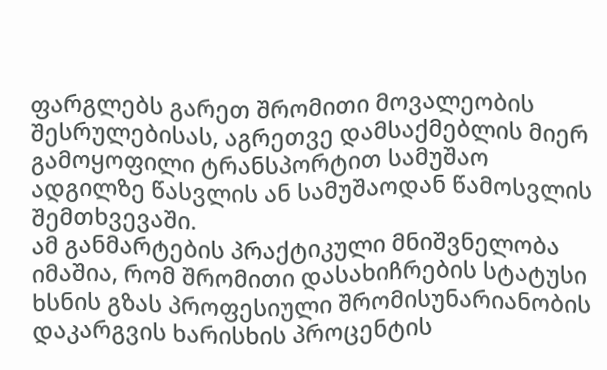ფარგლებს გარეთ შრომითი მოვალეობის შესრულებისას, აგრეთვე დამსაქმებლის მიერ გამოყოფილი ტრანსპორტით სამუშაო ადგილზე წასვლის ან სამუშაოდან წამოსვლის შემთხვევაში.
ამ განმარტების პრაქტიკული მნიშვნელობა იმაშია, რომ შრომითი დასახიჩრების სტატუსი ხსნის გზას პროფესიული შრომისუნარიანობის დაკარგვის ხარისხის პროცენტის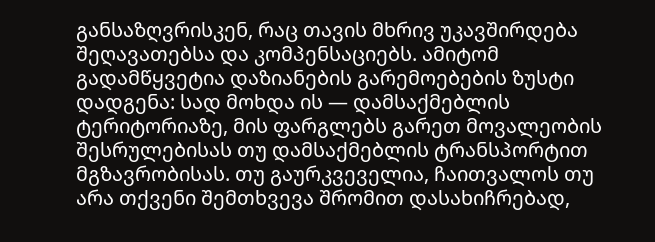განსაზღვრისკენ, რაც თავის მხრივ უკავშირდება შეღავათებსა და კომპენსაციებს. ამიტომ გადამწყვეტია დაზიანების გარემოებების ზუსტი დადგენა: სად მოხდა ის — დამსაქმებლის ტერიტორიაზე, მის ფარგლებს გარეთ მოვალეობის შესრულებისას თუ დამსაქმებლის ტრანსპორტით მგზავრობისას. თუ გაურკვეველია, ჩაითვალოს თუ არა თქვენი შემთხვევა შრომით დასახიჩრებად,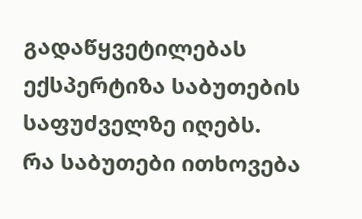გადაწყვეტილებას ექსპერტიზა საბუთების საფუძველზე იღებს.
რა საბუთები ითხოვება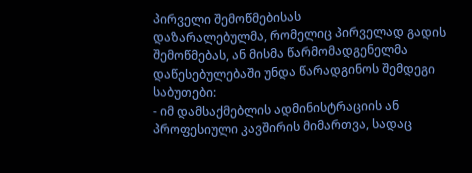პირველი შემოწმებისას
დაზარალებულმა, რომელიც პირველად გადის შემოწმებას, ან მისმა წარმომადგენელმა დაწესებულებაში უნდა წარადგინოს შემდეგი საბუთები:
- იმ დამსაქმებლის ადმინისტრაციის ან პროფესიული კავშირის მიმართვა, სადაც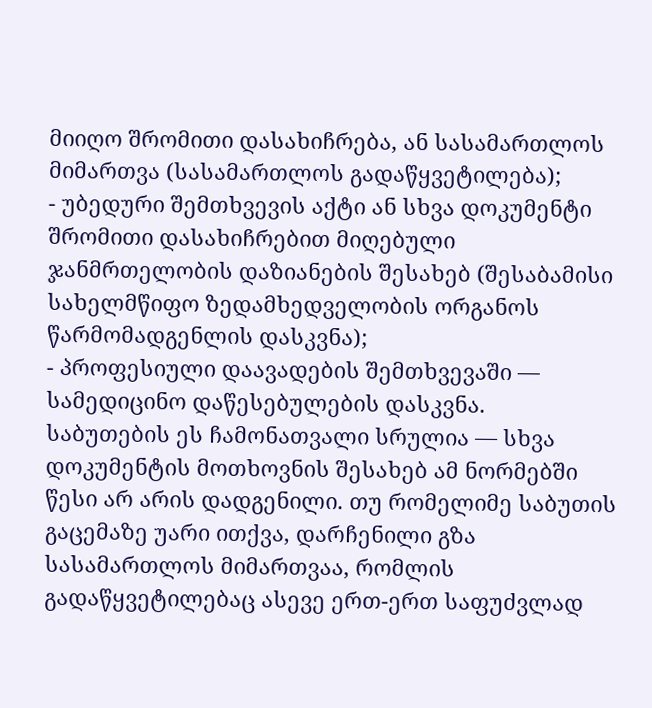მიიღო შრომითი დასახიჩრება, ან სასამართლოს მიმართვა (სასამართლოს გადაწყვეტილება);
- უბედური შემთხვევის აქტი ან სხვა დოკუმენტი შრომითი დასახიჩრებით მიღებული ჯანმრთელობის დაზიანების შესახებ (შესაბამისი სახელმწიფო ზედამხედველობის ორგანოს წარმომადგენლის დასკვნა);
- პროფესიული დაავადების შემთხვევაში — სამედიცინო დაწესებულების დასკვნა.
საბუთების ეს ჩამონათვალი სრულია — სხვა დოკუმენტის მოთხოვნის შესახებ ამ ნორმებში წესი არ არის დადგენილი. თუ რომელიმე საბუთის გაცემაზე უარი ითქვა, დარჩენილი გზა სასამართლოს მიმართვაა, რომლის გადაწყვეტილებაც ასევე ერთ-ერთ საფუძვლად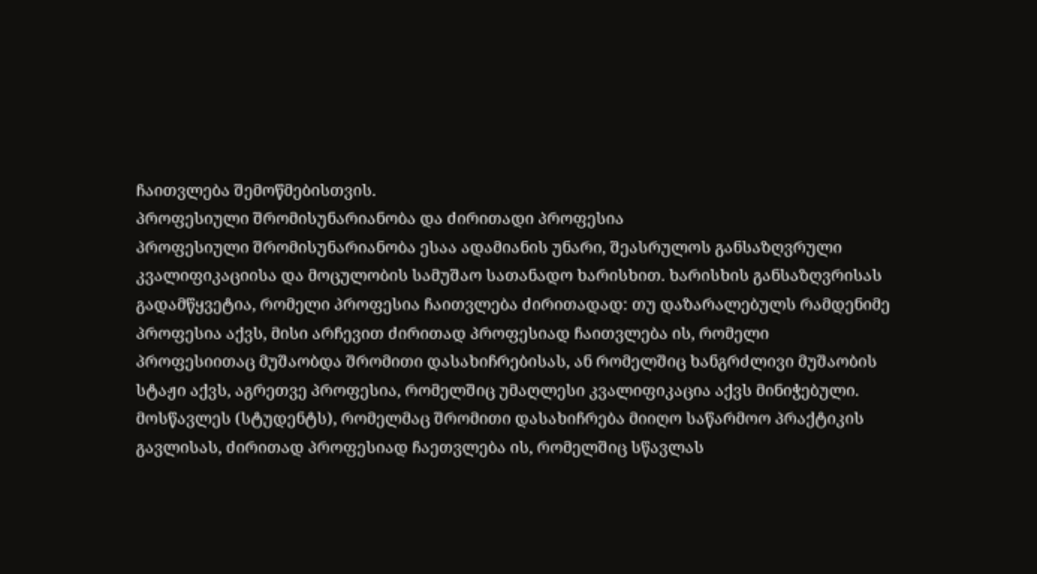ჩაითვლება შემოწმებისთვის.
პროფესიული შრომისუნარიანობა და ძირითადი პროფესია
პროფესიული შრომისუნარიანობა ესაა ადამიანის უნარი, შეასრულოს განსაზღვრული კვალიფიკაციისა და მოცულობის სამუშაო სათანადო ხარისხით. ხარისხის განსაზღვრისას გადამწყვეტია, რომელი პროფესია ჩაითვლება ძირითადად: თუ დაზარალებულს რამდენიმე პროფესია აქვს, მისი არჩევით ძირითად პროფესიად ჩაითვლება ის, რომელი პროფესიითაც მუშაობდა შრომითი დასახიჩრებისას, ან რომელშიც ხანგრძლივი მუშაობის სტაჟი აქვს, აგრეთვე პროფესია, რომელშიც უმაღლესი კვალიფიკაცია აქვს მინიჭებული. მოსწავლეს (სტუდენტს), რომელმაც შრომითი დასახიჩრება მიიღო საწარმოო პრაქტიკის გავლისას, ძირითად პროფესიად ჩაეთვლება ის, რომელშიც სწავლას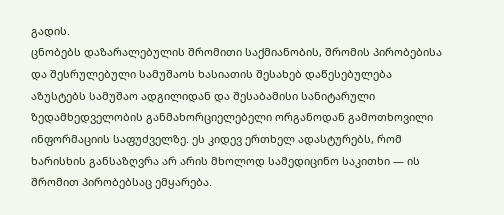გადის.
ცნობებს დაზარალებულის შრომითი საქმიანობის, შრომის პირობებისა და შესრულებული სამუშაოს ხასიათის შესახებ დაწესებულება აზუსტებს სამუშაო ადგილიდან და შესაბამისი სანიტარული ზედამხედველობის განმახორციელებელი ორგანოდან გამოთხოვილი ინფორმაციის საფუძველზე. ეს კიდევ ერთხელ ადასტურებს, რომ ხარისხის განსაზღვრა არ არის მხოლოდ სამედიცინო საკითხი — ის შრომით პირობებსაც ემყარება.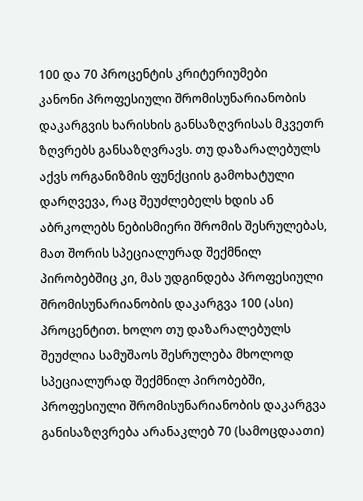100 და 70 პროცენტის კრიტერიუმები
კანონი პროფესიული შრომისუნარიანობის დაკარგვის ხარისხის განსაზღვრისას მკვეთრ ზღვრებს განსაზღვრავს. თუ დაზარალებულს აქვს ორგანიზმის ფუნქციის გამოხატული დარღვევა, რაც შეუძლებელს ხდის ან აბრკოლებს ნებისმიერი შრომის შესრულებას, მათ შორის სპეციალურად შექმნილ პირობებშიც კი, მას უდგინდება პროფესიული შრომისუნარიანობის დაკარგვა 100 (ასი) პროცენტით. ხოლო თუ დაზარალებულს შეუძლია სამუშაოს შესრულება მხოლოდ სპეციალურად შექმნილ პირობებში, პროფესიული შრომისუნარიანობის დაკარგვა განისაზღვრება არანაკლებ 70 (სამოცდაათი)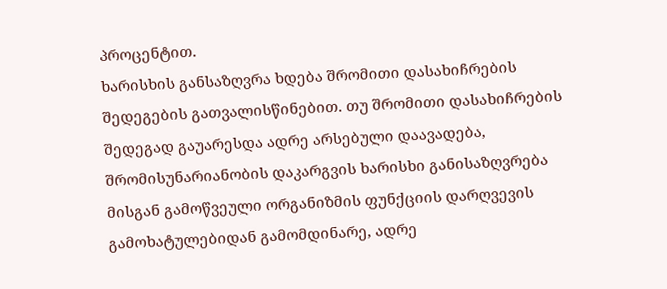პროცენტით.
ხარისხის განსაზღვრა ხდება შრომითი დასახიჩრების შედეგების გათვალისწინებით. თუ შრომითი დასახიჩრების შედეგად გაუარესდა ადრე არსებული დაავადება, შრომისუნარიანობის დაკარგვის ხარისხი განისაზღვრება მისგან გამოწვეული ორგანიზმის ფუნქციის დარღვევის გამოხატულებიდან გამომდინარე, ადრე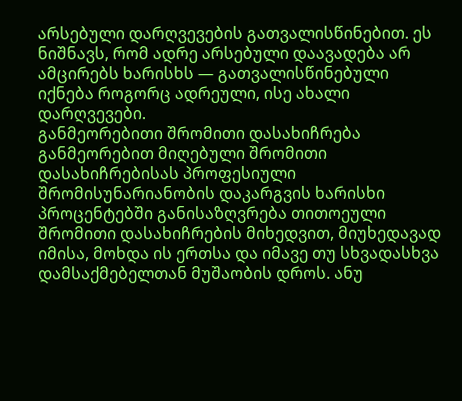არსებული დარღვევების გათვალისწინებით. ეს ნიშნავს, რომ ადრე არსებული დაავადება არ ამცირებს ხარისხს — გათვალისწინებული იქნება როგორც ადრეული, ისე ახალი დარღვევები.
განმეორებითი შრომითი დასახიჩრება
განმეორებით მიღებული შრომითი დასახიჩრებისას პროფესიული შრომისუნარიანობის დაკარგვის ხარისხი პროცენტებში განისაზღვრება თითოეული შრომითი დასახიჩრების მიხედვით, მიუხედავად იმისა, მოხდა ის ერთსა და იმავე თუ სხვადასხვა დამსაქმებელთან მუშაობის დროს. ანუ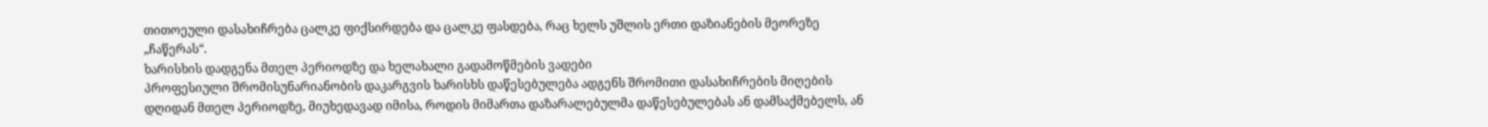თითოეული დასახიჩრება ცალკე ფიქსირდება და ცალკე ფასდება, რაც ხელს უშლის ერთი დაზიანების მეორეზე „ჩაწერას“.
ხარისხის დადგენა მთელ პერიოდზე და ხელახალი გადამოწმების ვადები
პროფესიული შრომისუნარიანობის დაკარგვის ხარისხს დაწესებულება ადგენს შრომითი დასახიჩრების მიღების დღიდან მთელ პერიოდზე, მიუხედავად იმისა, როდის მიმართა დაზარალებულმა დაწესებულებას ან დამსაქმებელს, ან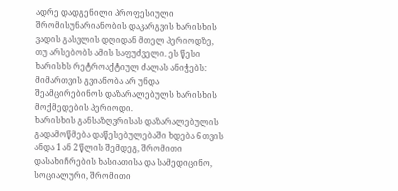ადრე დადგენილი პროფესიული შრომისუნარიანობის დაკარგვის ხარისხის ვადის გასვლის დღიდან მთელ პერიოდზე, თუ არსებობს ამის საფუძველი. ეს წესი ხარისხს რეტროაქტიულ ძალას ანიჭებს: მიმართვის გვიანობა არ უნდა შეამცირებინოს დაზარალებულს ხარისხის მოქმედების პერიოდი.
ხარისხის განსაზღვრისას დაზარალებულის გადამოწმება დაწესებულებაში ხდება 6 თვის ანდა 1 ან 2 წლის შემდეგ, შრომითი დასახიჩრების ხასიათისა და სამედიცინო, სოციალური, შრომითი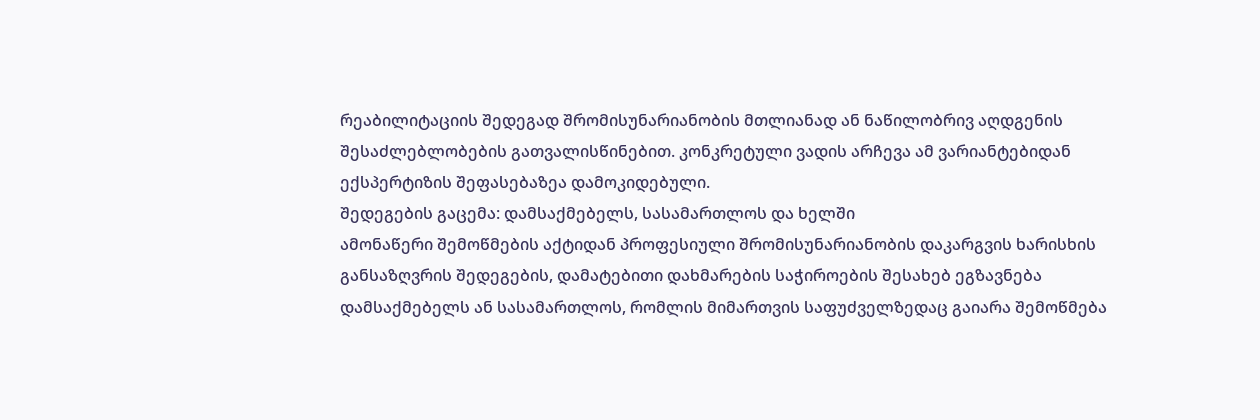რეაბილიტაციის შედეგად შრომისუნარიანობის მთლიანად ან ნაწილობრივ აღდგენის შესაძლებლობების გათვალისწინებით. კონკრეტული ვადის არჩევა ამ ვარიანტებიდან ექსპერტიზის შეფასებაზეა დამოკიდებული.
შედეგების გაცემა: დამსაქმებელს, სასამართლოს და ხელში
ამონაწერი შემოწმების აქტიდან პროფესიული შრომისუნარიანობის დაკარგვის ხარისხის განსაზღვრის შედეგების, დამატებითი დახმარების საჭიროების შესახებ ეგზავნება დამსაქმებელს ან სასამართლოს, რომლის მიმართვის საფუძველზედაც გაიარა შემოწმება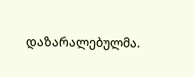დაზარალებულმა.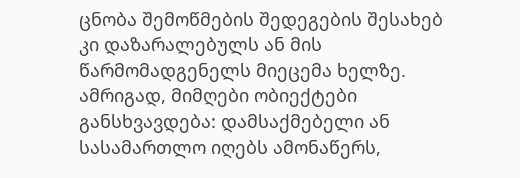ცნობა შემოწმების შედეგების შესახებ კი დაზარალებულს ან მის წარმომადგენელს მიეცემა ხელზე. ამრიგად, მიმღები ობიექტები განსხვავდება: დამსაქმებელი ან სასამართლო იღებს ამონაწერს,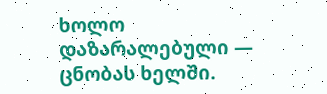ხოლო დაზარალებული — ცნობას ხელში.